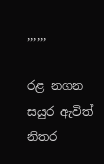,,,,,,

රළ නගන සයුර ඇවිත් නිතර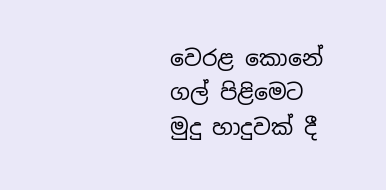වෙරළ කොනේ ගල් පිළිමෙට
මුදු හාදුවක් දී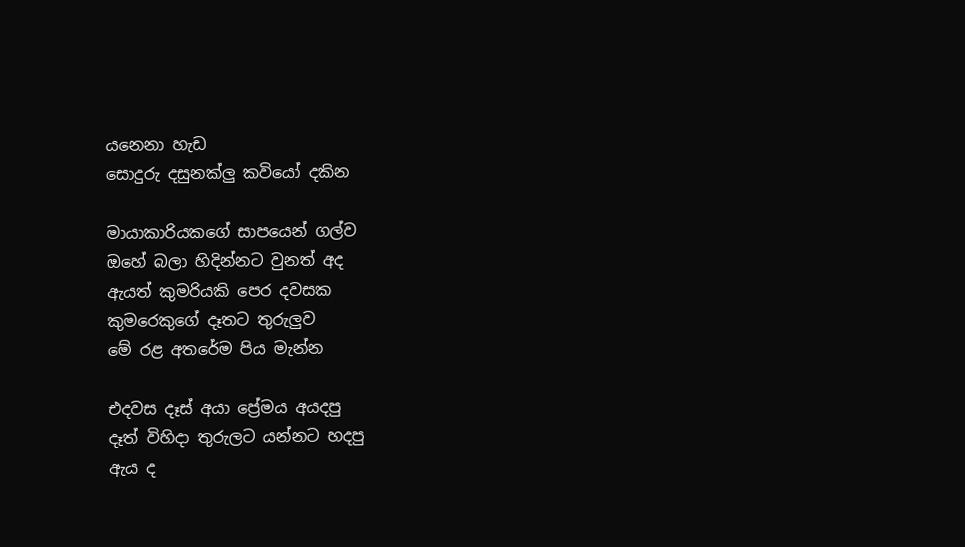යනෙනා හැඩ
සොදුරු දසුනක්ලු කවියෝ දකින

මායාකාරියකගේ සාපයෙන් ගල්ව
ඔහේ බලා හිදින්නට වුනත් අද
ඇයත් කුමරියකි පෙර දවසක
කුමරෙකුගේ දෑතට තුරුලුව
මේ රළ අතරේම පිය මැන්න

එදවස දෑස් අයා ප්‍රේමය අයදපු
දෑත් විහිදා තුරුලට යන්නට හදපු
ඇය ද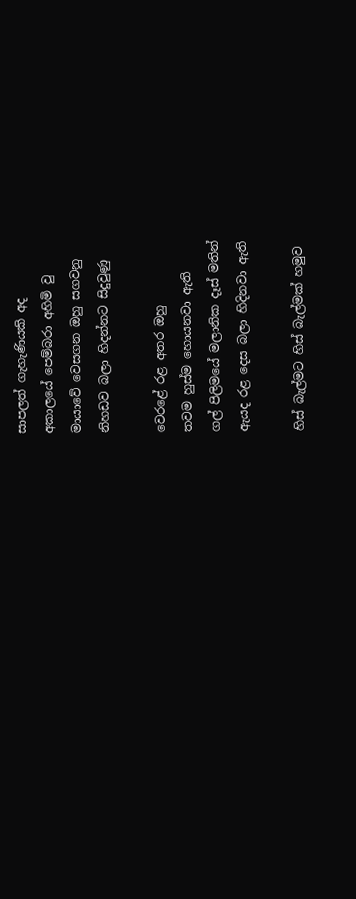සාපලත් ගැහැණියකි අද
අකාලයේ පෙම්බරා අහිමි වු
මායාවේ වෙසගන ඔහු සගවනු
නිහඩව බලා හිදන්නට සිදුවුණු

වෙරළේ රළ අතර ඔහු
තවම හුස්ම හොයනවා ඇති
ගල් පිලිමයේ මලානික දෑස් මතින්
ඇයද රළ දෙස බලා හිදිනවා ඇති

හිස් බැල්මට හිස් බැල්මක් හමුව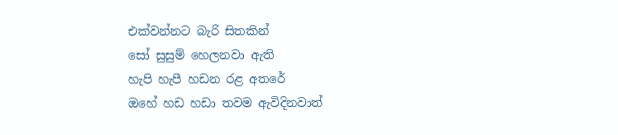එක්වන්නට බැරි සිතකින්
සෝ සුසුම් හෙලනවා ඇති
හැපි හැපී හඩන රළ අතරේ
ඔහේ හඩ හඩා තවම ඇවිදිනවාත්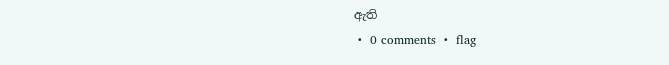ඇති
 •  0 comments  •  flag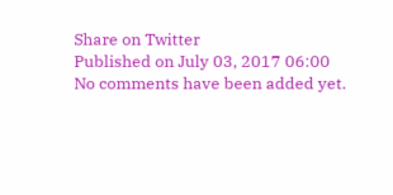Share on Twitter
Published on July 03, 2017 06:00
No comments have been added yet.